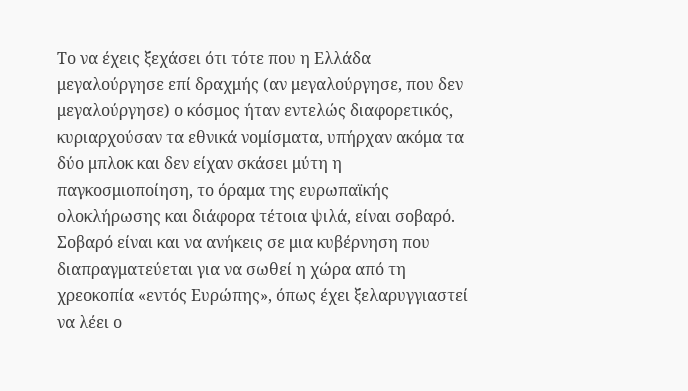Το να έχεις ξεχάσει ότι τότε που η Ελλάδα μεγαλούργησε επί δραχμής (αν μεγαλούργησε, που δεν μεγαλούργησε) ο κόσμος ήταν εντελώς διαφορετικός, κυριαρχούσαν τα εθνικά νομίσματα, υπήρχαν ακόμα τα δύο μπλοκ και δεν είχαν σκάσει μύτη η παγκοσμιοποίηση, το όραμα της ευρωπαϊκής ολοκλήρωσης και διάφορα τέτοια ψιλά, είναι σοβαρό.
Σοβαρό είναι και να ανήκεις σε μια κυβέρνηση που διαπραγματεύεται για να σωθεί η χώρα από τη χρεοκοπία «εντός Ευρώπης», όπως έχει ξελαρυγγιαστεί να λέει ο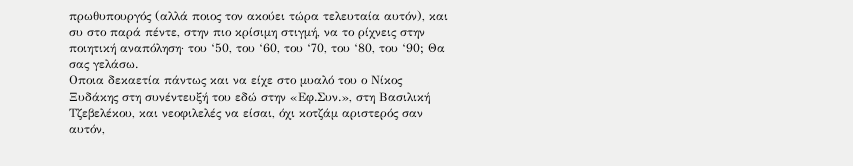πρωθυπουργός (αλλά ποιος τον ακούει τώρα τελευταία αυτόν), και συ στο παρά πέντε, στην πιο κρίσιμη στιγμή, να το ρίχνεις στην ποιητική αναπόληση· του ‘50, του ‘60, του ‘70, του ‘80, του ‘90; Θα σας γελάσω.
Οποια δεκαετία πάντως και να είχε στο μυαλό του ο Νίκος Ξυδάκης στη συνέντευξή του εδώ στην «Εφ.Συν.», στη Βασιλική Τζεβελέκου, και νεοφιλελές να είσαι, όχι κοτζάμ αριστερός σαν αυτόν,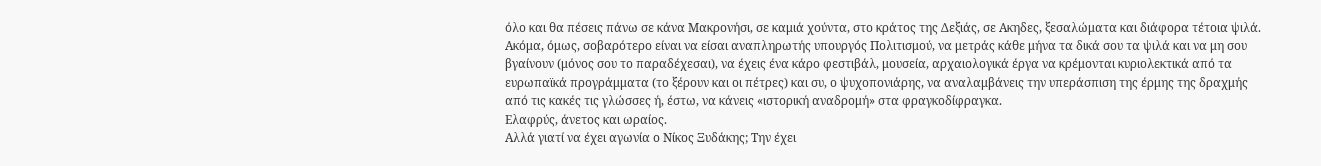όλο και θα πέσεις πάνω σε κάνα Μακρονήσι, σε καμιά χούντα, στο κράτος της Δεξιάς, σε Ακηδες, ξεσαλώματα και διάφορα τέτοια ψιλά.
Ακόμα, όμως, σοβαρότερο είναι να είσαι αναπληρωτής υπουργός Πολιτισμού, να μετράς κάθε μήνα τα δικά σου τα ψιλά και να μη σου βγαίνουν (μόνος σου το παραδέχεσαι), να έχεις ένα κάρο φεστιβάλ, μουσεία, αρχαιολογικά έργα να κρέμονται κυριολεκτικά από τα ευρωπαϊκά προγράμματα (το ξέρουν και οι πέτρες) και συ, ο ψυχοπονιάρης, να αναλαμβάνεις την υπεράσπιση της έρμης της δραχμής από τις κακές τις γλώσσες ή, έστω, να κάνεις «ιστορική αναδρομή» στα φραγκοδίφραγκα.
Ελαφρύς, άνετος και ωραίος.
Αλλά γιατί να έχει αγωνία ο Νίκος Ξυδάκης; Την έχει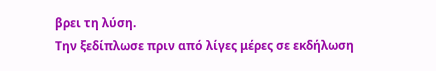βρει τη λύση.
Την ξεδίπλωσε πριν από λίγες μέρες σε εκδήλωση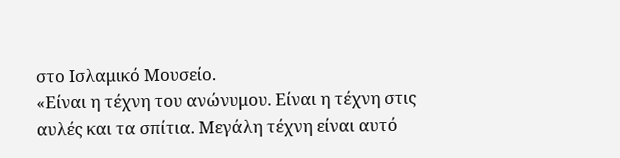στο Ισλαμικό Μουσείο.
«Είναι η τέχνη του ανώνυμου. Είναι η τέχνη στις αυλές και τα σπίτια. Μεγάλη τέχνη είναι αυτό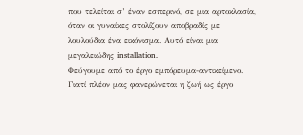που τελείται σ’ έναν εσπερινό, σε μια αρτοκλασία, όταν οι γυναίκες στολίζουν αποβραδίς με λουλούδια ένα εικόνισμα. Αυτό είναι μια μεγαλειώδης installation.
Φεύγουμε από το έργο εμπόρευμα-αντικείμενο. Γιατί πλέον μας φανερώνεται η ζωή ως έργο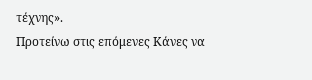τέχνης».
Προτείνω στις επόμενες Κάνες να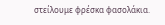στείλουμε φρέσκα φασολάκια.